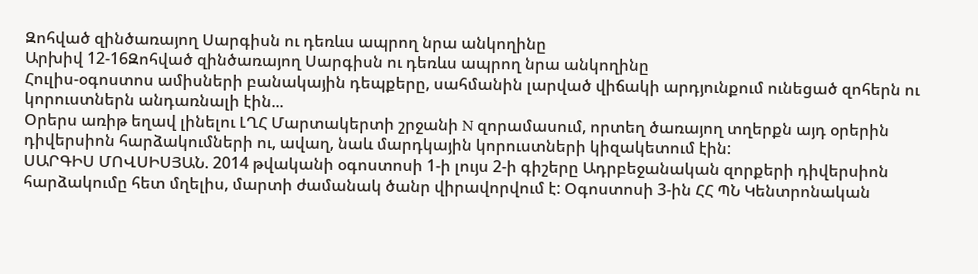Զոհված զինծառայող Սարգիսն ու դեռևս ապրող նրա անկողինը
Արխիվ 12-16Զոհված զինծառայող Սարգիսն ու դեռևս ապրող նրա անկողինը
Հուլիս-օգոստոս ամիսների բանակային դեպքերը, սահմանին լարված վիճակի արդյունքում ունեցած զոհերն ու կորուստներն անդառնալի էին...
Օրերս առիթ եղավ լինելու ԼՂՀ Մարտակերտի շրջանի N զորամասում, որտեղ ծառայող տղերքն այդ օրերին դիվերսիոն հարձակումների ու, ավաղ, նաև մարդկային կորուստների կիզակետում էին:
ՍԱՐԳԻՍ ՄՈՎՍԻՍՅԱՆ. 2014 թվականի օգոստոսի 1-ի լույս 2-ի գիշերը Ադրբեջանական զորքերի դիվերսիոն հարձակումը հետ մղելիս, մարտի ժամանակ ծանր վիրավորվում է: Օգոստոսի 3-ին ՀՀ ՊՆ Կենտրոնական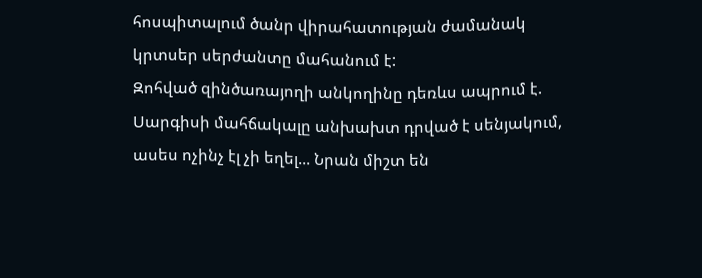հոսպիտալում ծանր վիրահատության ժամանակ կրտսեր սերժանտը մահանում է:
Զոհված զինծառայողի անկողինը դեռևս ապրում է. Սարգիսի մահճակալը անխախտ դրված է սենյակում, ասես ոչինչ էլ չի եղել... Նրան միշտ են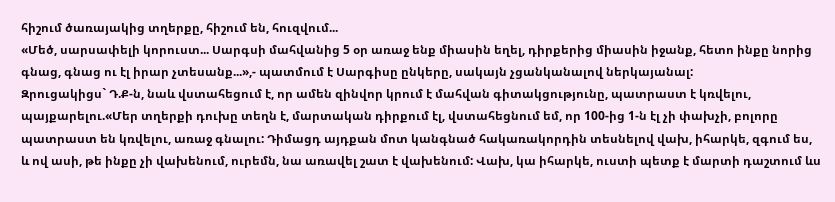հիշում ծառայակից տղերքը, հիշում են, հուզվում...
«Մեծ, սարսափելի կորուստ... Սարգսի մահվանից 5 օր առաջ ենք միասին եղել, դիրքերից միասին իջանք, հետո ինքը նորից գնաց, գնաց ու էլ իրար չտեսանք...»,- պատմում է Սարգիսը ընկերը, սակայն չցանկանալով ներկայանալ:
Զրուցակիցս` Դ.Ք-ն, նաև վստահեցում է, որ ամեն զինվոր կրում է մահվան գիտակցությունը, պատրաստ է կռվելու, պայքարելու.«Մեր տղերքի դուխը տեղն է, մարտական դիրքում էլ, վստահեցնում եմ, որ 100-ից 1-ն էլ չի փախչի, բոլորը պատրաստ են կռվելու, առաջ գնալու: Դիմացդ այդքան մոտ կանգնած հակառակորդին տեսնելով վախ, իհարկե, զգում ես, և ով ասի, թե ինքը չի վախենում, ուրեմն, նա առավել շատ է վախենում: Վախ, կա իհարկե, ուստի պետք է մարտի դաշտում ևս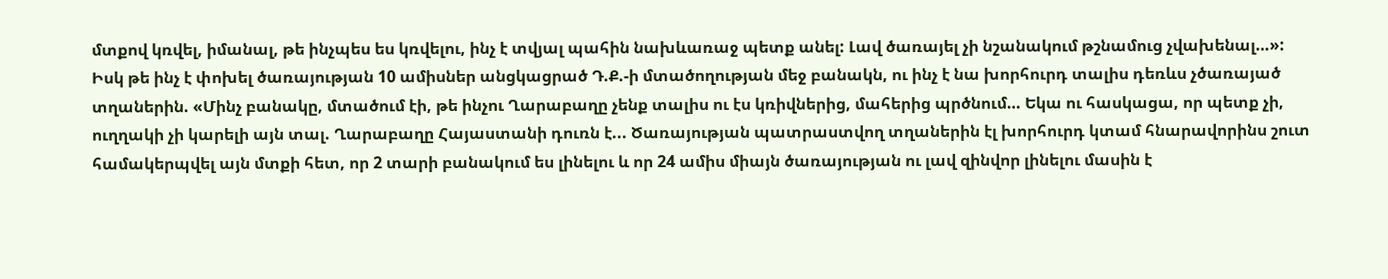մտքով կռվել, իմանալ, թե ինչպես ես կռվելու, ինչ է տվյալ պահին նախևառաջ պետք անել: Լավ ծառայել չի նշանակում թշնամուց չվախենալ…»:
Իսկ թե ինչ է փոխել ծառայության 10 ամիսներ անցկացրած Դ.Ք.-ի մտածողության մեջ բանակն, ու ինչ է նա խորհուրդ տալիս դեռևս չծառայած տղաներին. «Մինչ բանակը, մտածում էի, թե ինչու Ղարաբաղը չենք տալիս ու էս կռիվներից, մահերից պրծնում… Եկա ու հասկացա, որ պետք չի, ուղղակի չի կարելի այն տալ. Ղարաբաղը Հայաստանի դուռն է... Ծառայության պատրաստվող տղաներին էլ խորհուրդ կտամ հնարավորինս շուտ համակերպվել այն մտքի հետ, որ 2 տարի բանակում ես լինելու և որ 24 ամիս միայն ծառայության ու լավ զինվոր լինելու մասին է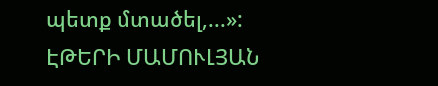պետք մտածել,...»:
ԷԹԵՐԻ ՄԱՄՈՒԼՅԱՆ